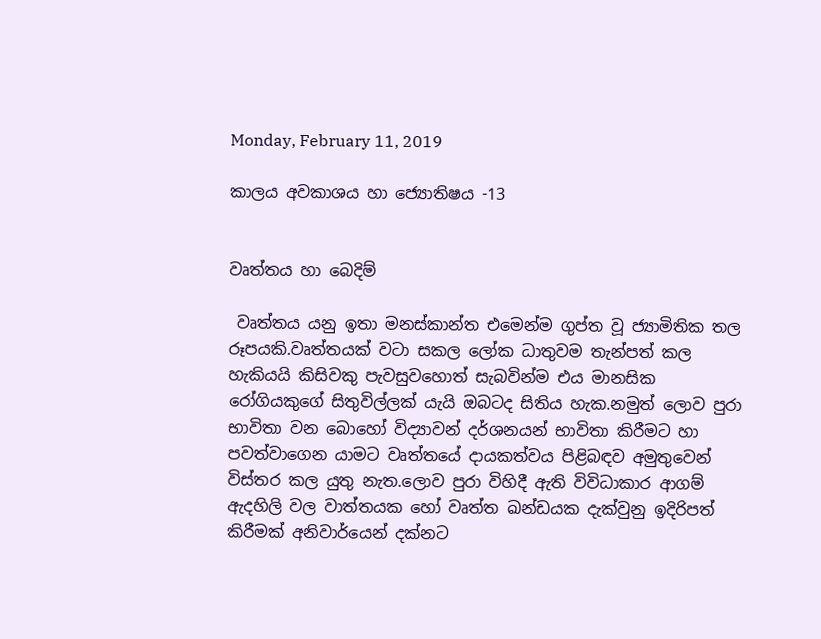Monday, February 11, 2019

කාලය අවකාශය හා ජ්‍යොතිෂය -13


වෘත්තය හා බෙදිම්

 වෘත්තය යනු ඉතා මනස්කාන්ත එමෙන්ම ගුප්ත වූ ජ්‍යාමිතික තල රූපයකි.වෘත්තයක් වටා සකල ලෝක ධාතුවම තැන්පත් කල හැකියයි කිසිවකු පැවසුවහොත් සැබවින්ම එය මානසික රෝගියකුගේ සිතුවිල්ලක් යැයි ඔබටද සිතිය හැක.නමුත් ලොව පුරා භාවිතා වන බොහෝ විද්‍යාවන් දර්ශනයන් භාවිතා කිරීමට හා පවත්වාගෙන යාමට වෘත්තයේ දායකත්වය පිළිබඳව අමුතුවෙන් විස්තර කල යුතු නැත.ලොව පුරා විහිදී ඇති විවිධාකාර ආගම් ඇදහිලි වල වාත්තයක හෝ වෘත්ත ඛන්ඩයක දැක්වුනු ඉදිරිපත් කිරීමක් අනිවාර්යෙන් දක්නට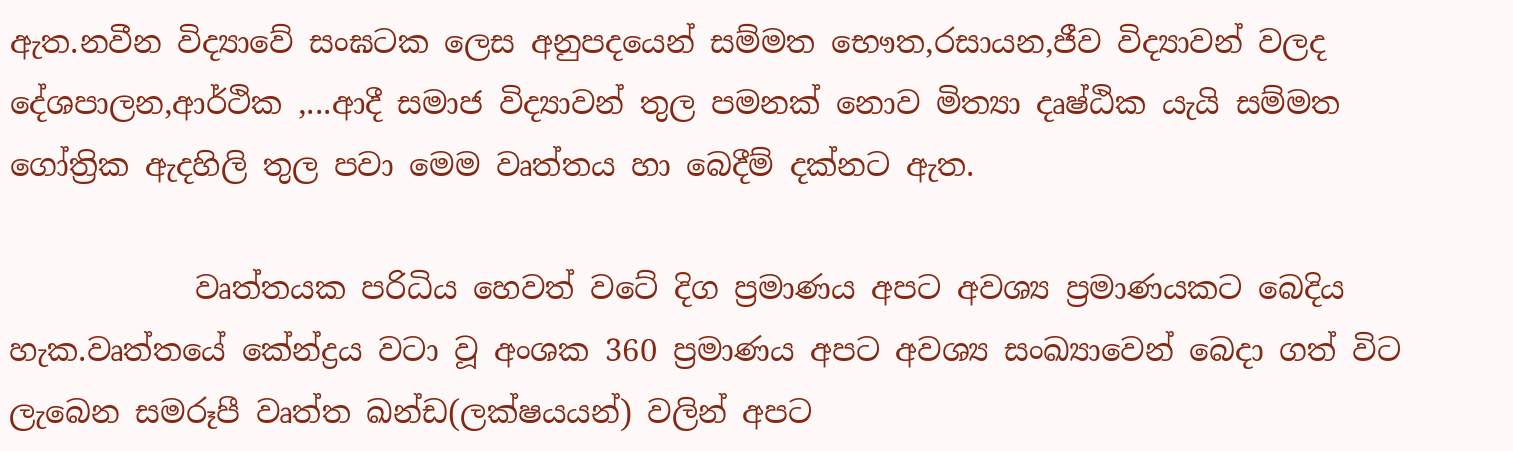ඇත.නවීන විද්‍යාවේ සංඝටක ලෙස අනුපදයෙන් සම්මත භෞත,රසායන,ජීව විද්‍යාවන් වලද දේශපාලන,ආර්ථික ,...ආදී සමාජ විද්‍යාවන් තුල පමනක් නොව මිත්‍යා දෘෂ්ඨික යැයි සම්මත ගෝත්‍රික ඇදහිලි තුල පවා මෙම වෘත්තය හා බෙදීම් දක්නට ඇත.

            වෘත්තයක පරිධිය හෙවත් වටේ දිග ප්‍රමාණය අපට අවශ්‍ය ප්‍රමාණයකට බෙදිය හැක.වෘත්තයේ කේන්ද්‍රය වටා වූ අංශක 360 ප්‍රමාණය අපට අවශ්‍ය සංඛ්‍යාවෙන් බෙදා ගත් විට ලැබෙන සමරූපී වෘත්ත ඛන්ඩ(ලක්ෂයයන්) වලින් අපට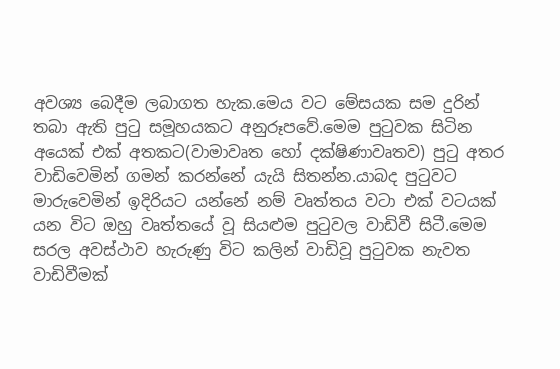අවශ්‍ය බෙදීම ලබාගත හැක.මෙය වට මේසයක සම දුරින් තබා ඇති පුටු සමූහයකට අනුරූපවේ.මෙම පුටුවක සිටින අයෙක් එක් අතකට(වාමාවෘත හෝ දක්ෂිණාවෘතව) පුටු අතර වාඩිවෙමින් ගමන් කරන්නේ යැයි සිතන්න.යාබද පුටුවට මාරුවෙමින් ඉදිරියට යන්නේ නම් වෘත්තය වටා එක් වටයක් යන විට ඔහු වෘත්තයේ වූ සියළුම පුටුවල වාඩිවී සිටී.මෙම සරල අවස්ථාව හැරුණු විට කලින් වාඩිවූ පුටුවක නැවත වාඩිවීමක්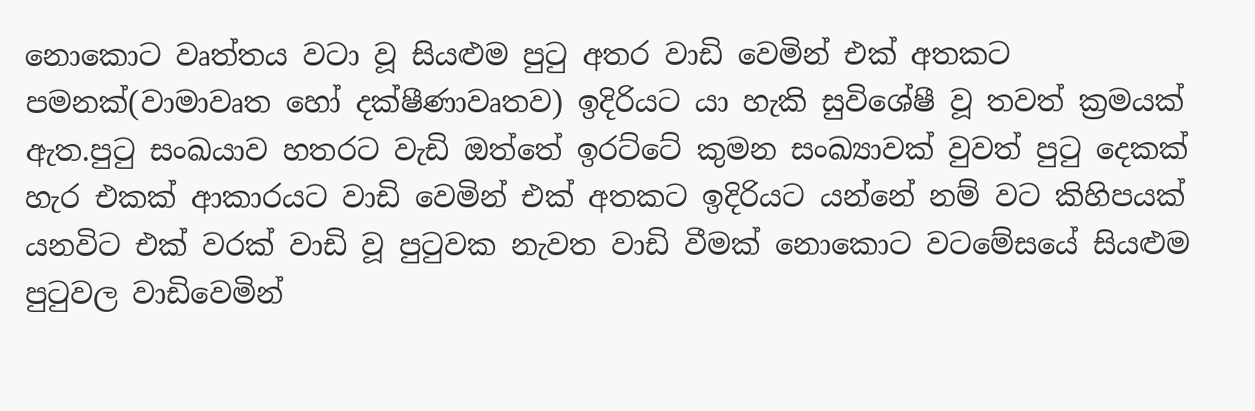නොකොට වෘත්තය වටා වූ සියළුම පුටු අතර වාඩි වෙමින් එක් අතකට පමනක්(වාමාවෘත හෝ දක්ෂීණාවෘතව) ඉදිරියට යා හැකි සුවිශේෂී වූ තවත් ක්‍රමයක් ඇත.පුටු සංඛයාව හතරට වැඩි ඔත්තේ ඉරට්ටේ කුමන සංඛ්‍යාවක් වුවත් පුටු දෙකක් හැර එකක් ආකාරයට වාඩි වෙමින් එක් අතකට ඉදිරියට යන්නේ නම් වට කිහිපයක් යනවිට එක් වරක් වාඩි වූ පුටුවක නැවත වාඩි වීමක් නොකොට වටමේසයේ සියළුම පුටුවල වාඩිවෙමින්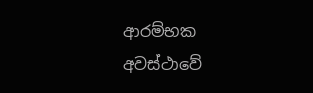ආරම්භක අවස්ථාවේ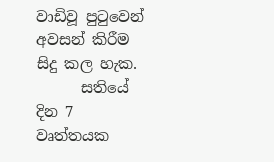වාඩිවූ පුටුවෙන් අවසන් කිරීම සිදු කල හැක.
      සතියේ දින 7 වෘත්තයක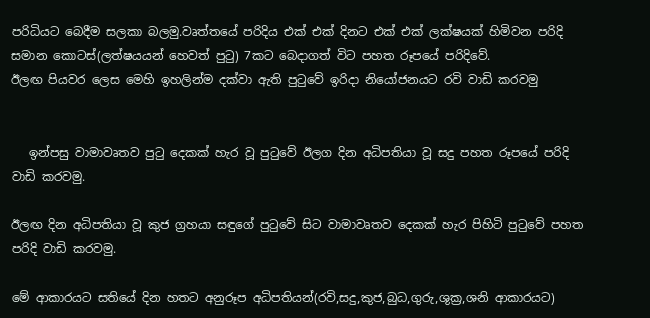පරිධියට බෙදීම සලකා බලමු.වෘත්තයේ පරිදිය එක් එක් දිනට එක් එක් ලක්ෂයක් හිමිවන පරිදි සමාන කොටස්(ලත්ෂයයන් හෙවත් පුටු) 7කට බෙදාගත් විට පහත රූපයේ පරිදිවේ.
ඊලඟ පියවර ලෙස මෙහි ඉහලින්ම දක්වා ඇති පුටුවේ ඉරිදා නියෝජනයට රවි වාඩි කරවමු


   ඉන්පසු වාමාවෘතව පුටු දෙකක් හැර වූ පුටුවේ ඊලග දින අධිපතියා වූ සදු පහත රූපයේ පරිදි වාඩි කරවමු.

ඊලඟ දින අධිපතියා වූ කුජ ග්‍රහයා සඳුගේ පුටුවේ සිට වාමාවෘතව දෙකක් හැර පිහිටි පුටුවේ පහත පරිදි වාඩි කරවමු.

මේ ආකාරයට සතියේ දින හතට අනුරූප අධිපතියන්(රවි,සදු,කුජ,බුධ,ගුරු,ශුක්‍ර,ශනි ආකාරයට)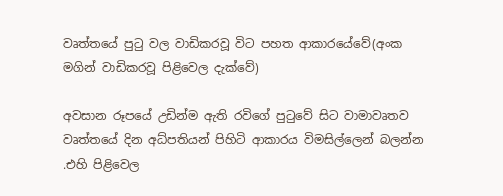වෘත්තයේ පුටු වල වාඩිකරවූ විට පහත ආකාරයේවේ(අංක මගින් වාඩිකරවූ පිළිවෙල දැක්වේ)

අවසාන රූපයේ උඩින්ම ඇති රවිගේ පුටුවේ සිට වාමාවෘතව වෘත්තයේ දින අධ්පතියන් පිහිටි ආකාරය විමසිල්ලෙන් බලන්න .එහි පිළිවෙල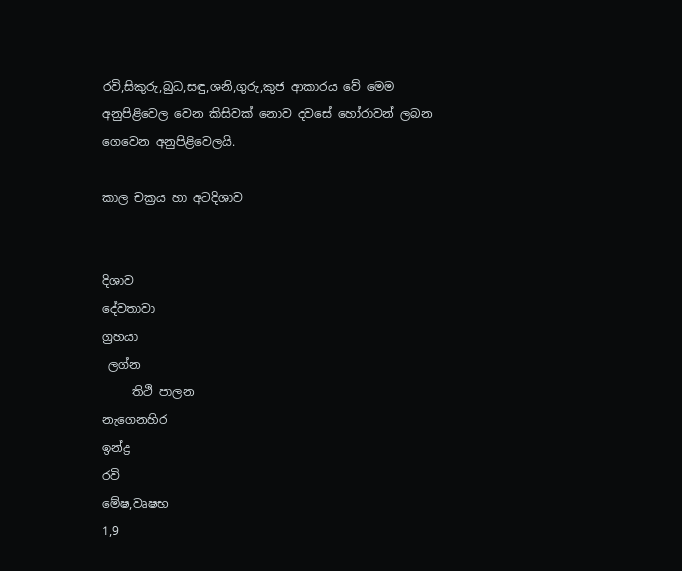රවි,සිකුරු,බුධ,සඳු,ශනි,ගුරු,කුජ ආකාරය වේ මෙම අනුපිළිවෙල වෙන කිසිවක් නොව දවසේ හෝරාවන් ලබන ගෙවෙන අනුපිළිවෙලයි.

කාල චක්‍රය හා අටදිශාව


දිශාව
දේවතාවා
ග්‍රහයා
 ලග්න
     තිථි පාලන
නැගෙනහිර
ඉන්ද්‍ර
රවි
මේෂ,වෘෂභ
1,9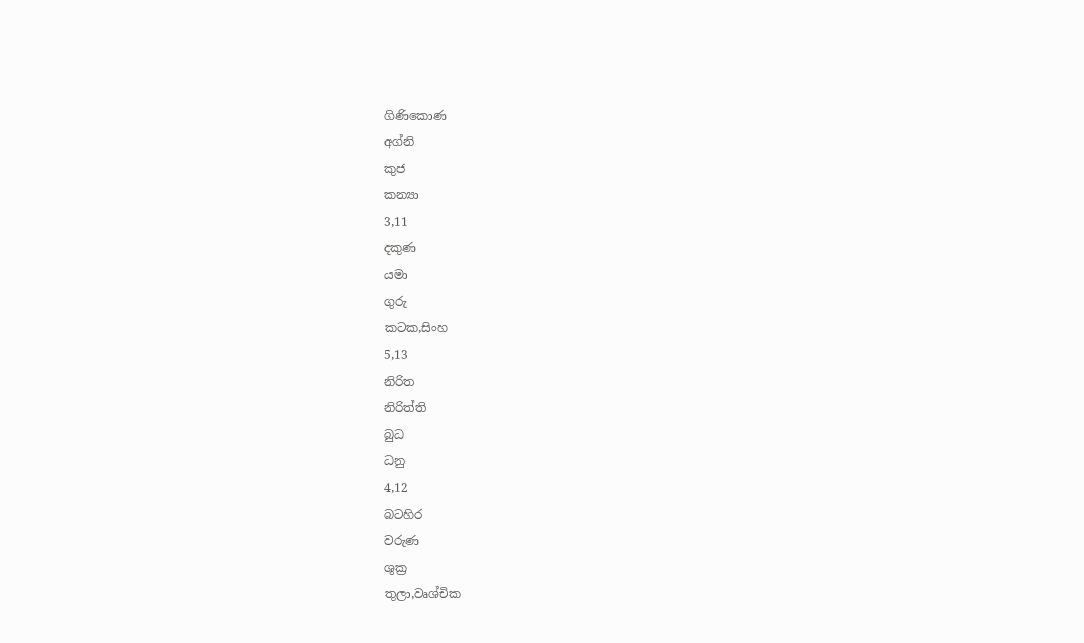ගිණිකොණ
අග්නි
කුජ
කන්‍යා
3,11
දකුණ
යමා
ගුරු
කටක,සිංහ
5,13
නිරිත
නිරිත්ති
බුධ
ධනු
4,12
බටහිර
වරුණ
ශුක්‍ර
තුලා,වෘශ්චික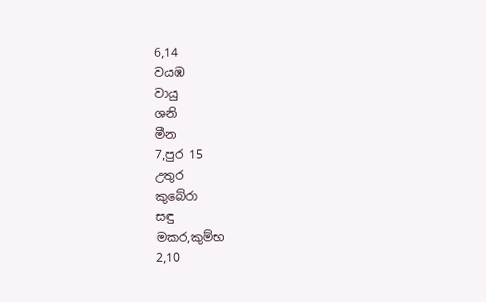6,14
වයඹ
වායු
ශනි
මීන
7,පුර 15
උතුර
කුබේරා
සඳු
මකර,කුම්භ
2,10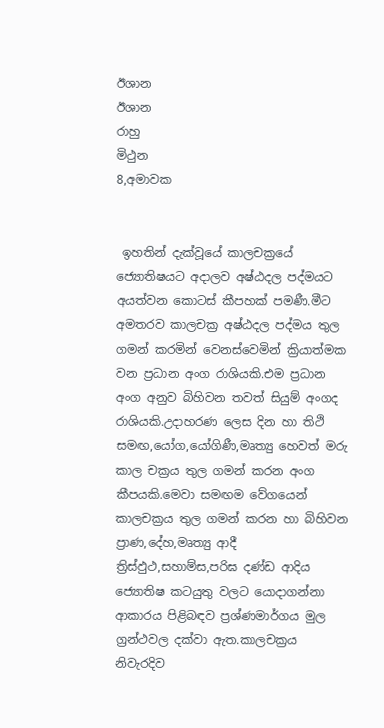ඊශාන
ඊශාන
රාහු
මිථුන
8,අමාවක


 ඉහතින් දැක්වූයේ කාලචක්‍රයේ ජ්‍යොතිෂයට අදාලව අෂ්ඨදල පද්මයට අයත්වන කොටස් කීපහක් පමණී.මීට අමතරව කාලචක්‍ර අෂ්ඨදල පද්මය තුල ගමන් කරමින් වෙනස්වෙමින් ක්‍රියාත්මක වන ප්‍රධාන අංග රාශියකි.එම ප්‍රධාන අංග අනුව බිහිවන තවත් සියුම් අංගද රාශියකි.උදාහරණ ලෙස දින හා තිථි සමඟ,යෝග,යෝගිණී,මෘත්‍යු හෙවත් මරු කාල චක්‍රය තුල ගමන් කරන අංග කීපයකි.මෙවා සමඟම වේගයෙන් කාලචක්‍රය තුල ගමන් කරන හා බිහිවන ප්‍රාණ,දේහ,මෘත්‍යු ආදී ත්‍රිස්ඵුථ,සහාම්ස,පරිඝ දණ්ඩ ආදිය ජ්‍යොතිෂ කටයුතු වලට යොදාගන්නා ආකාරය පිළිබඳව ප්‍රශ්ණමාර්ගය මුල ග්‍රන්ථවල දක්වා ඇත.කාලචක්‍රය නිවැරදිව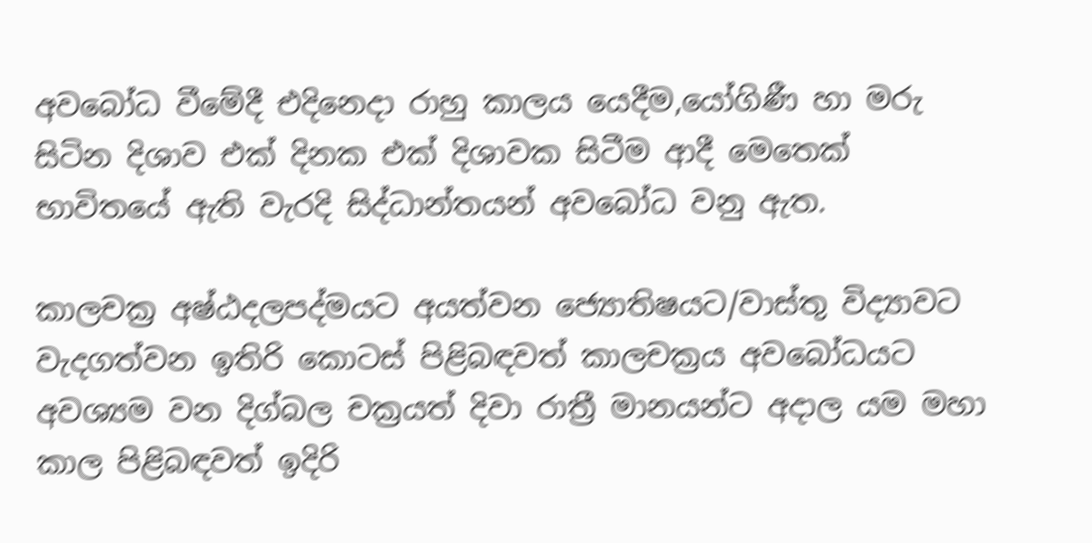අවබෝධ වීමේදී එදිනෙදා රාහු කාලය යෙදීම,යෝගිණී හා මරු සිටින දිශාව එක් දිනක එක් දිශාවක සිටීම ආදී මෙතෙක් භාවිතයේ ඇති වැරදි සිද්ධාන්තයන් අවබෝධ වනු ඇත.

කාලචක්‍ර අෂ්ඨදලපද්මයට අයත්වන ජ්‍යොතිෂයට/වාස්තු විද්‍යාවට වැදගත්වන ඉතිරි කොටස් පිළිබඳවත් කාලචක්‍රය අවබෝධයට අවශ්‍යම වන දිග්බල චක්‍රයත් දිවා රාත්‍රී මානයන්ට අදාල යම මහා කාල පිළිබඳවත් ඉදිරි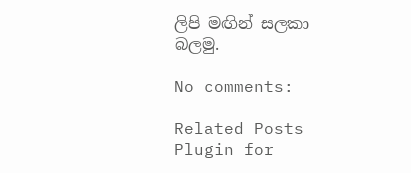ලිපි මඟින් සලකා බලමු.

No comments:

Related Posts Plugin for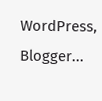WordPress, Blogger...